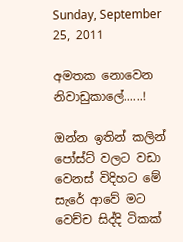Sunday, September 25, 2011

අමතක නොවෙන නිවාඩුකාලේ......!

ඔන්න ඉතින් කලින් පෝස්ට් වලට වඩා වෙනස් විදිහට මේ සැරේ ආවේ මට වෙච්ච සිද්දි ටිකක්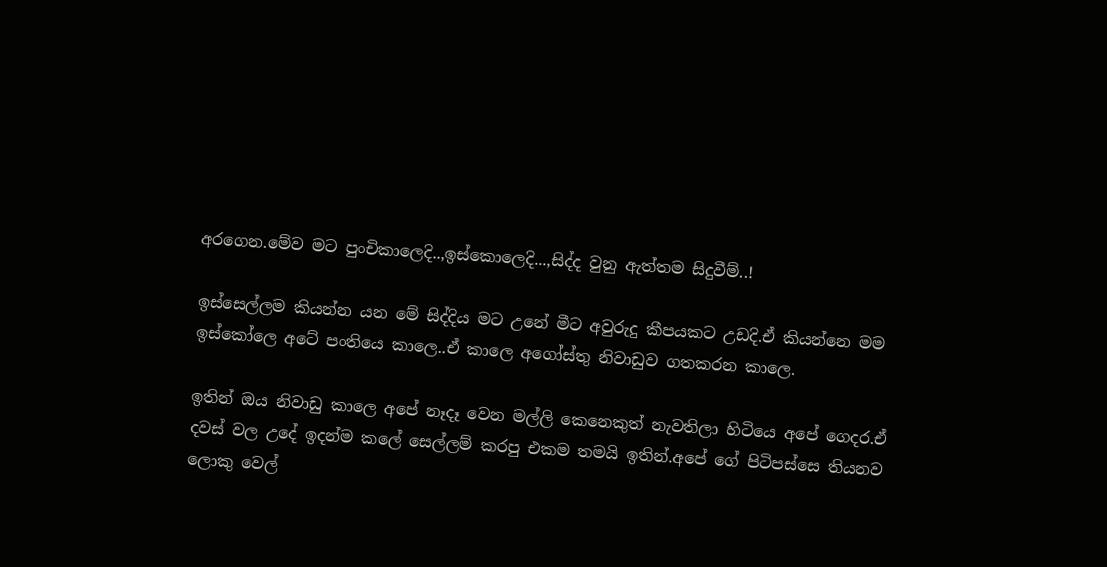අරගෙන.මේව මට පුංචිකාලෙදි..,ඉස්කොලෙදි...,සිද්ද වුනු ඇත්තම සිදුවීම්..!

ඉස්සෙල්ලම කියන්න යන මේ සිද්දිය මට උනේ මීට අවුරුදු කීපයකට උඩදි.ඒ කියන්නෙ මම ඉස්කෝලෙ අටේ පංතියෙ කාලෙ..ඒ කාලෙ අගෝස්තු නිවාඩුව ගතකරන කාලෙ.

ඉතින් ඔය නිවාඩු කාලෙ අපේ නෑදෑ වෙන මල්ලි කෙනෙකුත් නැවතිලා හිටියෙ අපේ ගෙදර.ඒ දවස් වල උදේ ඉදන්ම කලේ සෙල්ලම් කරපු එකම තමයි ඉතින්.අපේ ගේ පිටිපස්සෙ තියනව ලොකු වෙල්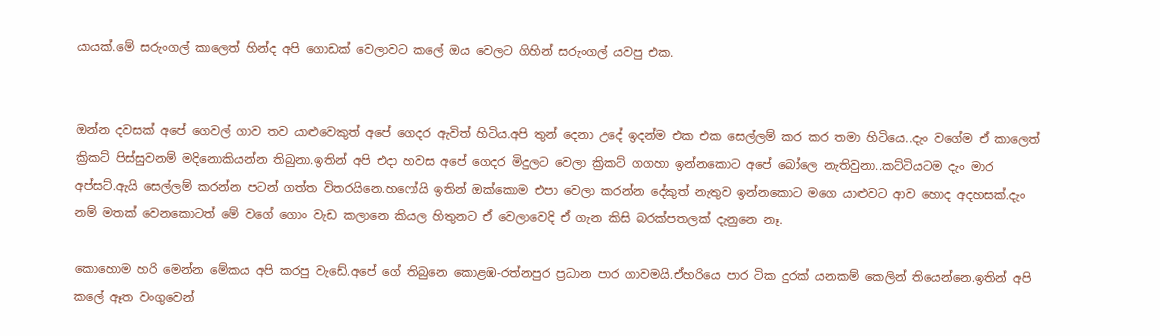යායක්.මේ සරුංගල් කාලෙත් හින්ද අපි ගොඩක් වෙලාවට කලේ ඔය වෙලට ගිහින් සරුංගල් යවපු එක.


ඔන්න දවසක් අපේ ගෙවල් ගාව තව යාළුවෙකුත් අපේ ගෙදර ඇවිත් හිටිය.අපි තුන් දෙනා උදේ ඉදන්ම එක එක සෙල්ලම් කර කර තමා හිටියෙ..දැං වගේම ඒ කාලෙත් ක්‍රිකට් පිස්සුවනම් මදිනොකියන්න තිබුනා.ඉතින් අපි එදා හවස අපේ ගෙදර මිදුලට වෙලා ක්‍රිකට් ගගහා ඉන්නකොට අපේ බෝලෙ නැතිවුනා..කට්ටියටම දැං මාර අප්සට්.ඇයි සෙල්ලම් කරන්න පටන් ගත්ත විතරයිනෙ.හෆෝයි ඉතින් ඔක්කොම එපා වෙලා කරන්න දේකුත් නැතුව ඉන්නකොට මගෙ යාළුවට ආව හොද අදහසක්.දැං නම් මතක් වෙනකොටත් මේ වගේ ගොං වැඩ කලානෙ කියල හිතුනට ඒ වෙලාවෙදි ඒ ගැන කිසි බරක්පතලක් දැනුනෙ නෑ.

කොහොම හරි මෙන්න මේකය අපි කරපු වැඩේ.අපේ ගේ තිබුනෙ කොළඹ-රත්නපුර ප්‍රධාන පාර ගාවමයි.ඒහරියෙ පාර ටික දුරක් යනකම් කෙලින් තියෙන්නෙ.ඉතින් අපි කලේ ඈත වංගුවෙන්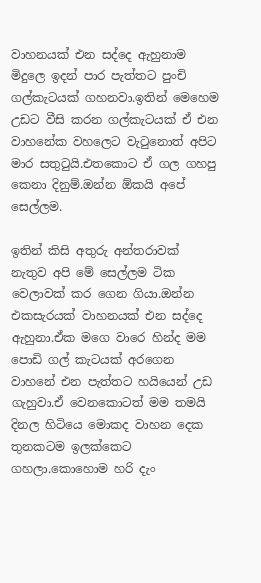වාහනයක් එන සද්දෙ ඇහුනාම මිදුලෙ ඉදන් පාර පැත්තට පුංචි ගල්කැටයක් ගහනවා.ඉතින් මෙහෙම උඩට වීසි කරන ගල්කැටයක් ඒ එන වාහනේක වහලෙට වැටුනොත් අපිට මාර සතුටුයි.එතකොට ඒ ගල ගහපු කෙනා දිනුම්.ඔන්න ඕකයි අපේ සෙල්ලම.

ඉතින් කිසි අතුරු අන්තරාවක් නැතුව අපි මේ සෙල්ලම ටික වෙලාවක් කර ගෙන ගියා.ඔන්න එකසැරයක් වාහනයක් එන සද්දෙ ඇහුනා.ඒක මගෙ වාරෙ හින්ද මම පොඩි ගල් කැටයක් අරගෙන වාහනේ එන පැත්තට හයියෙන් උඩ ගැහුවා.ඒ වෙනකොටත් මම තමයි දිනල හිටියෙ මොකද වාහන දෙක තුනකටම ඉලක්කෙට ගහලා.කොහොම හරි දැං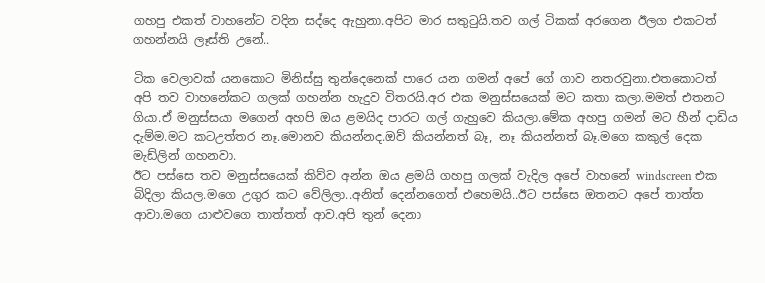ගහපු එකත් වාහනේට වදින සද්දෙ ඇහුනා.අපිට මාර සතුටුයි.තව ගල් ටිකක් අරගෙන ඊලග එකටත් ගහන්නයි ලෑස්ති උනේ..

ටික වෙලාවක් යනකොට මිනිස්සු තුන්දෙනෙක් පාරෙ යන ගමන් අපේ ගේ ගාව නතරවුනා.එතකොටත් අපි තව වාහනේකට ගලක් ගහන්න හැදුව විතරයි.අර එක මනුස්සයෙක් මට කතා කලා.මමත් එතනට ගියා.ඒ මනුස්සයා මගෙන් අහපි ඔය ළමයිද පාරට ගල් ගැහුවෙ කියලා.මේක අහපු ගමන් මට හීන් දාඩිය දැම්ම.මට කටඋත්තර නෑ.මොනව කියන්නද.ඔව් කියන්නත් බෑ, නෑ කියන්නත් බෑ.මගෙ කකුල් දෙක මැඩ්ලින් ගහනවා.
ඊට පස්සෙ තව මනුස්සයෙක් කිව්ව අන්න ඔය ළමයි ගහපු ගලක් වැදිල අපේ වාහනේ windscreen එක බිදිලා කියල.මගෙ උගුර කට වේලිලා..අනිත් දෙන්නගෙත් එහෙමයි..ඊට පස්සෙ ඔතනට අපේ තාත්ත ආවා.මගෙ යාළුවගෙ තාත්තත් ආව.අපි තුන් දෙනා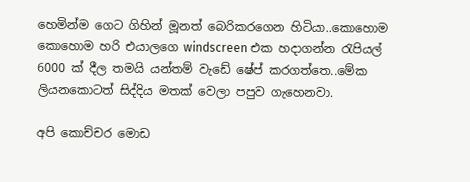හෙමින්ම ගෙට ගිහින් මූනත් බෙරිකරගෙන හිටියා..කොහොම කොහොම හරි එයාලගෙ windscreen එක හදාගන්න රැපියල් 6000 ක් දීල තමයි යන්තම් වැඩේ ෂේප් කරගත්තෙ..මේක ලියනකොටත් සිද්දිය මතක් වෙලා පපුව ගැහෙනවා.

අපි කොච්චර මොඩ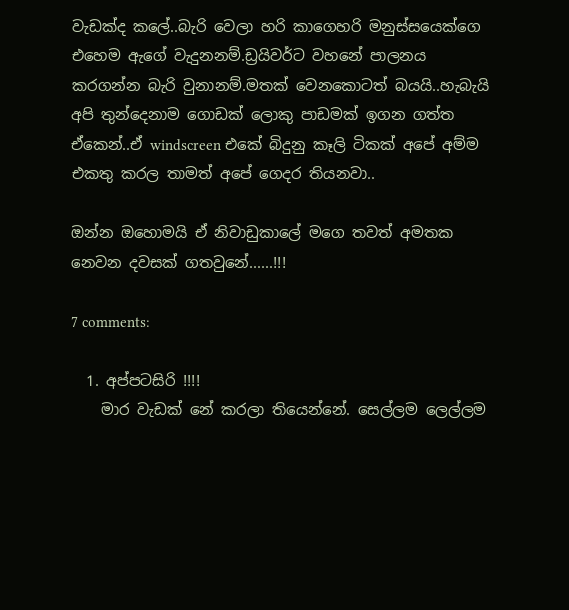වැඩක්ද කලේ..බැරි වෙලා හරි කාගෙහරි මනුස්සයෙක්ගෙ එහෙම ඇගේ වැදුනනම්.ඩ්‍රයිවර්ට වහනේ පාලනය කරගන්න බැරි වුනානම්.මතක් වෙනකොටත් බයයි..හැබැයි අපි තුන්දෙනාම ගොඩක් ලොකු පාඩමක් ඉගන ගත්ත ඒකෙන්..ඒ windscreen එකේ බිදුනු කෑලි ටිකක් අපේ අම්ම එකතු කරල තාමත් අපේ ගෙදර තියනවා..

ඔන්න ඔහොමයි ඒ නිවාඩුකාලේ මගෙ තවත් අමතක නෙවන දවසක් ගතවුනේ......!!!

7 comments:

  1. අප්පටසිරි !!!!
    මාර වැඩක් නේ කරලා තියෙන්නේ. සෙල්ලම ලෙල්ලම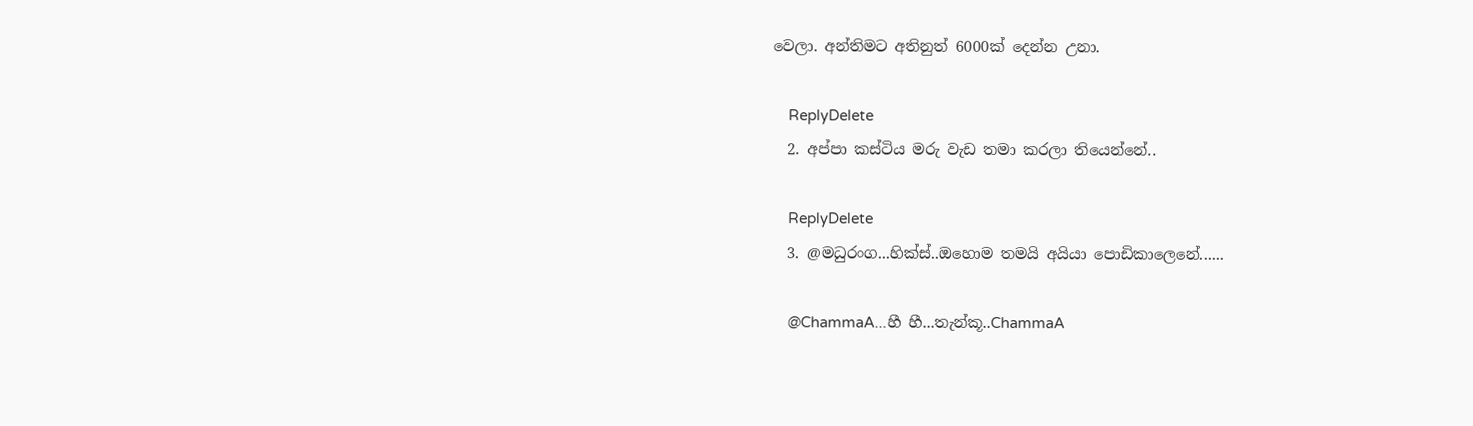වෙලා. අන්තිමට අතිනුත් 6000ක් දෙන්න උනා.

    ReplyDelete
  2. අප්පා කස්ටිය මරු වැඩ තමා කරලා තියෙන්නේ..

    ReplyDelete
  3. @මධුරංග...හික්ස්..ඔහොම තමයි අයියා පොඩිකාලෙනේ......

    @ChammaA...හී හී...තැන්කූ..ChammaA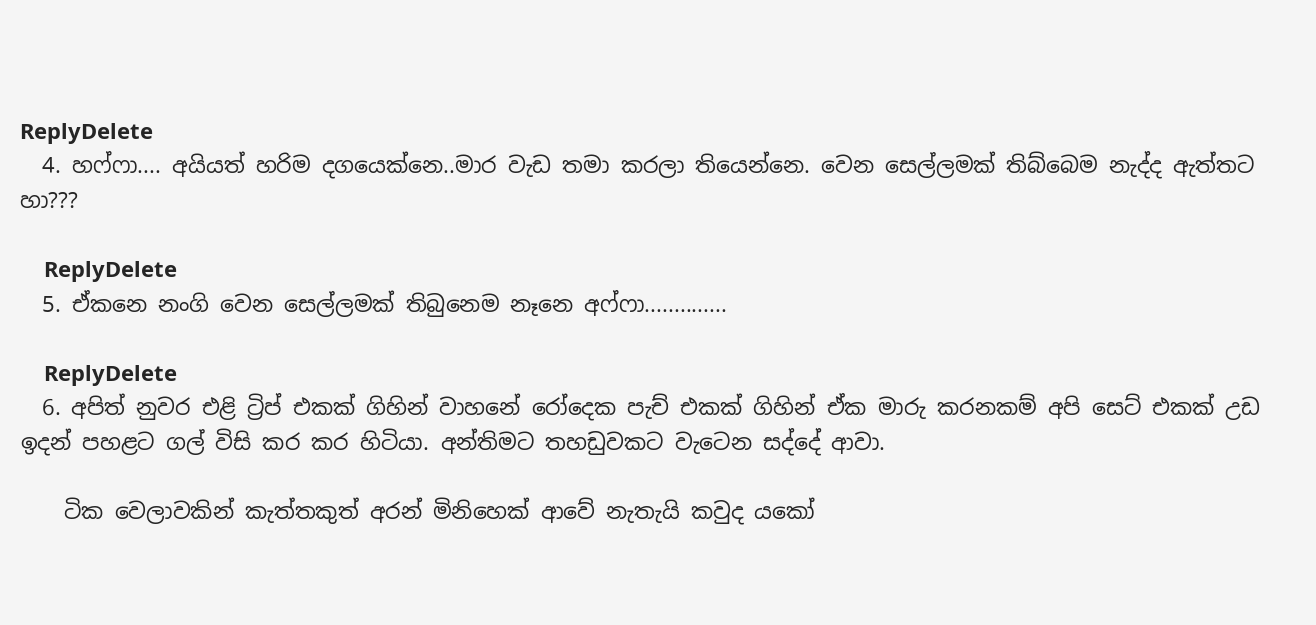ReplyDelete
  4. හෆ්ෆා.... අයියත් හරිම දගයෙක්නෙ..මාර වැඩ තමා කරලා තියෙන්නෙ. වෙන සෙල්ලමක් තිබ්බෙම නැද්ද ඇත්තට හා???

    ReplyDelete
  5. ඒකනෙ නංගි වෙන සෙල්ලමක් තිබුනෙම නෑනෙ අෆ්ෆා..............

    ReplyDelete
  6. අපිත් නුවර එළි ට්‍රිප් එකක් ගිහින් වාහනේ රෝදෙක පැච් එකක් ගිහින් ඒක මාරු කරනකම් අපි සෙට් එකක් උඩ ඉදන් පහළට ගල් විසි කර කර හිටියා. අන්තිමට තහඩුවකට වැටෙන සද්දේ ආවා.

    ටික වෙලාවකින් කැත්තකුත් අරන් මිනිහෙක් ආවේ නැතැයි කවුද යකෝ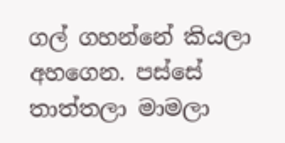ගල් ගහන්නේ කියලා අහගෙන. පස්සේ තාත්තලා මාමලා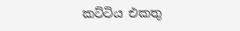කට්ටිය එකතු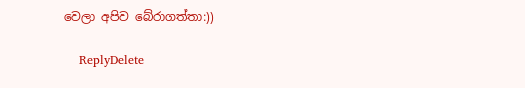වෙලා අපිව බේරාගත්තා:))

    ReplyDelete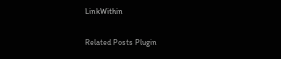LinkWithin

Related Posts Plugin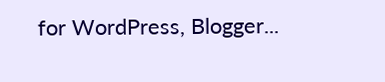for WordPress, Blogger...